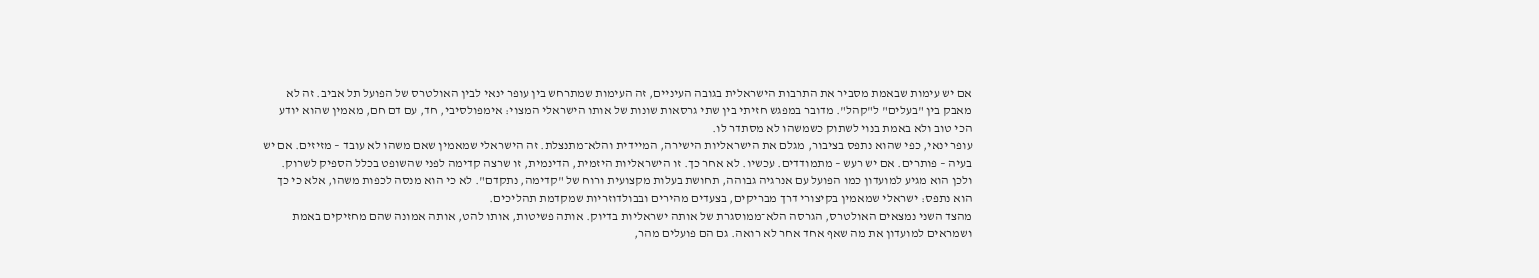אם יש עימות שבאמת מסביר את התרבות הישראלית בגובה העיניים, זה העימות שמתרחש בין עופר ינאי לבין האולטרס של הפועל תל אביב. זה לא מאבק בין "בעלים" ל"קהל". מדובר במפגש חזיתי בין שתי גרסאות שונות של אותו הישראלי המצוי: אימפולסיבי, חד, עם דם חם, מאמין שהוא יודע הכי טוב ולא באמת בנוי לשתוק כשמשהו לא מסתדר לו.
עופר ינאי, כפי שהוא נתפס בציבור, מגלם את הישראליות הישירה, המיידית והלא־מתנצלת. זה הישראלי שמאמין שאם משהו לא עובד – מזיזים. אם יש בעיה – פותרים. אם יש רעש – מתמודדים. עכשיו. לא אחר כך. זו הישראליות היזמית, הדינמית, זו שרצה קדימה לפני שהשופט בכלל הספיק לשרוק. ולכן הוא מגיע למועדון כמו הפועל עם אנרגיה גבוהה, תחושת בעלות מקצועית ורוח של "קדימה, נתקדם". לא כי הוא מנסה לכפות משהו, אלא כי כך הוא נתפס: ישראלי שמאמין בקיצורי דרך מבריקים, בצעדים מהירים ובבולדוזריות שמקדמת תהליכים.
מהצד השני נמצאים האולטרס, הגרסה הלא־ממוסגרת של אותה ישראליות בדיוק. אותה פשיטות, אותו להט, אותה אמונה שהם מחזיקים באמת ושמראים למועדון את מה שאף אחד אחר לא רואה. גם הם פועלים מהר,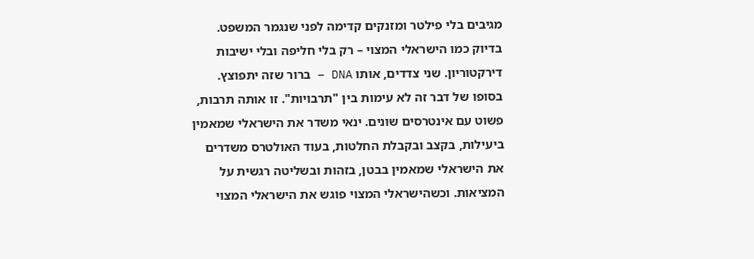מגיבים בלי פילטר ומזנקים קדימה לפני שנגמר המשפט. בדיוק כמו הישראלי המצוי – רק בלי חליפה ובלי ישיבות דירקטוריון. שני צדדים, אותו DNA – ברור שזה יתפוצץ.
בסופו של דבר זה לא עימות בין "תרבויות". זו אותה תרבות, פשוט עם אינטרסים שונים. ינאי משדר את הישראלי שמאמין ביעילות, בקצב ובקבלת החלטות, בעוד האולטרס משדרים את הישראלי שמאמין בבטן, בזהות ובשליטה רגשית על המציאות. וכשהישראלי המצוי פוגש את הישראלי המצוי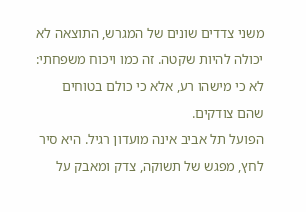משני צדדים שונים של המגרש, התוצאה לא יכולה להיות שקטה. זה כמו ויכוח משפחתי: לא כי מישהו רע, אלא כי כולם בטוחים שהם צודקים.
הפועל תל אביב אינה מועדון רגיל. היא סיר לחץ, מפגש של תשוקה, צדק ומאבק על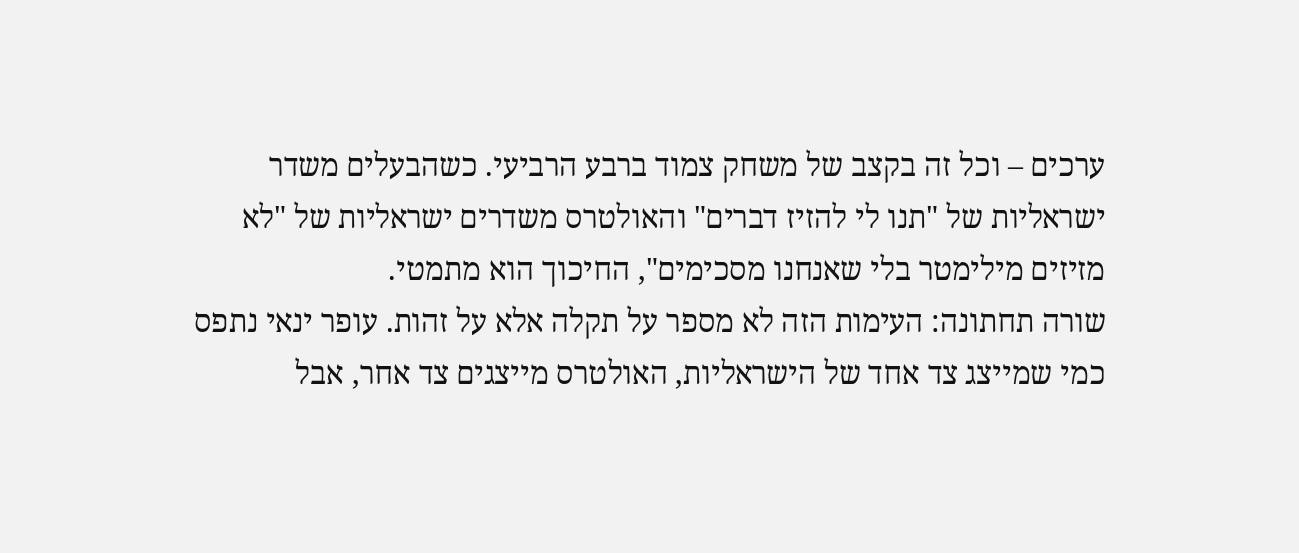ערכים – וכל זה בקצב של משחק צמוד ברבע הרביעי. כשהבעלים משדר ישראליות של "תנו לי להזיז דברים" והאולטרס משדרים ישראליות של "לא מזיזים מילימטר בלי שאנחנו מסכימים", החיכוך הוא מתמטי.
שורה תחתונה: העימות הזה לא מספר על תקלה אלא על זהות. עופר ינאי נתפס כמי שמייצג צד אחד של הישראליות, האולטרס מייצגים צד אחר, אבל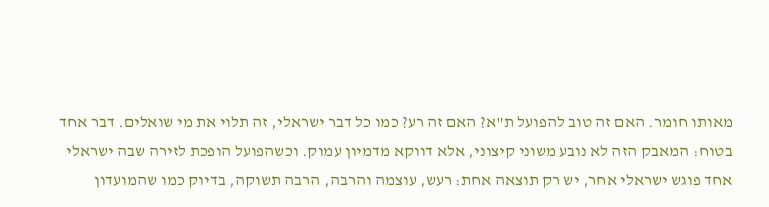מאותו חומר. האם זה טוב להפועל ת"א? האם זה רע? כמו כל דבר ישראלי, זה תלוי את מי שואלים. דבר אחד בטוח: המאבק הזה לא נובע משוני קיצוני, אלא דווקא מדמיון עמוק. וכשהפועל הופכת לזירה שבה ישראלי אחד פוגש ישראלי אחר, יש רק תוצאה אחת: רעש, עוצמה והרבה, הרבה תשוקה, בדיוק כמו שהמועדון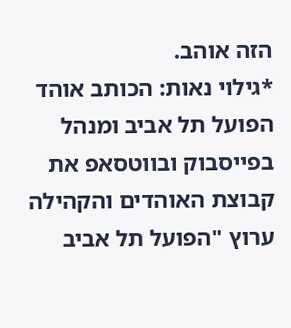הזה אוהב.
*גילוי נאות: הכותב אוהד הפועל תל אביב ומנהל בפייסבוק ובווטסאפ את קבוצת האוהדים והקהילה ערוץ "הפועל תל אביב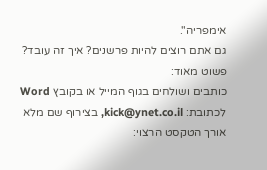אימפריה".
גם אתם רוצים להיות פרשנים? איך זה עובד? פשוט מאוד:
כותבים ושולחים בגוף המייל או בקובץ Word לכתובת: kick@ynet.co.il, בצירוף שם מלא
אורך הטקסט הרצוי: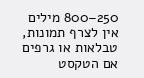250–800 מילים
אין לצרף תמונות, טבלאות או גרפים
אם הטקסט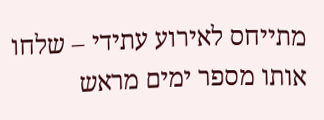מתייחס לאירוע עתידי – שלחו אותו מספר ימים מראש